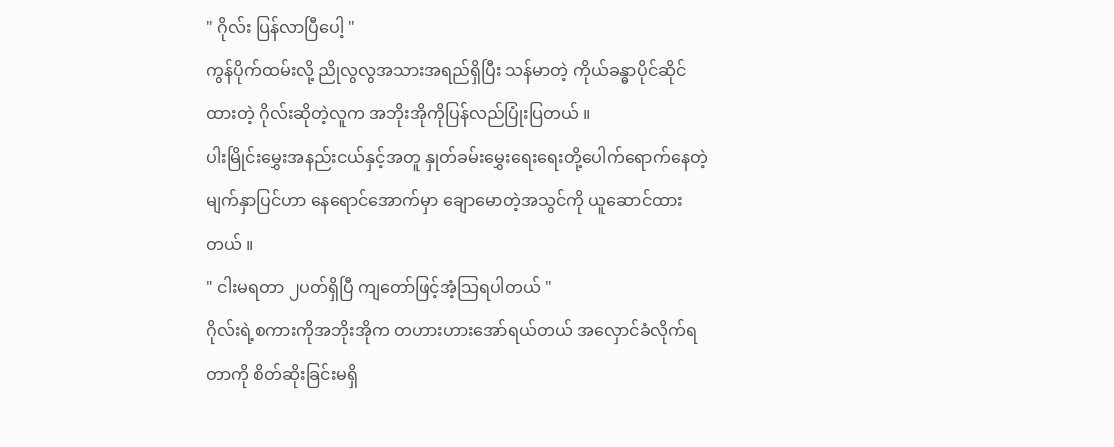" ဂိုလ်း ပြန်လာပြီပေါ့ "
ကွန်ပိုက်ထမ်းလို့ ညိုလွလွအသားအရည်ရှိပြီး သန်မာတဲ့ ကိုယ်ခန္ဓာပိုင်ဆိုင်ထားတဲ့ ဂိုလ်းဆိုတဲ့လူက အဘိုးအိုကိုပြန်လည်ပြုံးပြတယ် ။
ပါးမြိုင်းမွှေးအနည်းငယ်နှင့်အတူ နှုတ်ခမ်းမွှေးရေးရေးတို့ပေါက်ရောက်နေတဲ့မျက်နှာပြင်ဟာ နေရောင်အောက်မှာ ချောမောတဲ့အသွင်ကို ယူဆောင်ထားတယ် ။
" ငါးမရတာ ၂ပတ်ရှိပြီ ကျတော်ဖြင့်အံ့သြရပါတယ် "
ဂိုလ်းရဲ့စကားကိုအဘိုးအိုက တဟားဟားအော်ရယ်တယ် အလှောင်ခံလိုက်ရတာကို စိတ်ဆိုးခြင်းမရှိ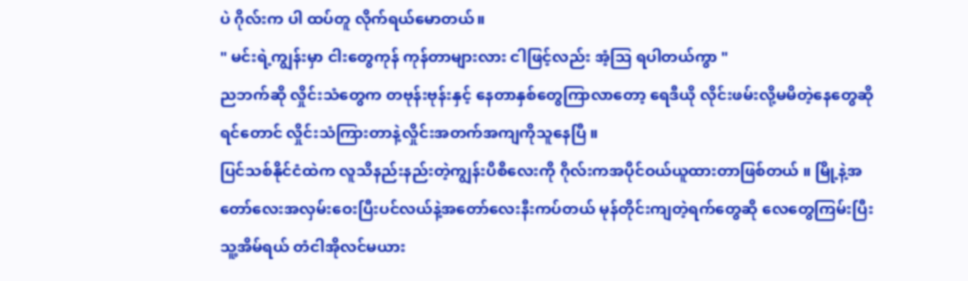ပဲ ဂိုလ်းက ပါ ထပ်တူ လိုက်ရယ်မောတယ်။
" မင်းရဲ့ကျွန်းမှာ ငါးတွေကုန် ကုန်တာများလား ငါဖြင့်လည်း အံ့သြ ရပါတယ်ကွာ "
ညဘက်ဆို လှိုင်းသံတွေက တဗုန်းဗုန်းနှင့် နေတာနှစ်တွေကြာလာတော့ ရေဒီယို လိုင်းဖမ်းလို့မမိတဲ့နေတွေဆိုရင်တောင် လှိုင်းသံကြားတာနဲ့လှိုင်းအတက်အကျကိုသူနေပြီ ။
ပြင်သစ်နိုင်ငံထဲက လူသိနည်းနည်းတဲ့ကျွန်းပိစိလေးကို ဂိုလ်းကအပိုင်ဝယ်ယူထားတာဖြစ်တယ် ။ မြို့နဲ့အတော်လေးအလှမ်းဝေးပြီးပင်လယ်နဲ့အတော်လေးနီးကပ်တယ် မုန်တိုင်းကျတဲ့ရက်တွေဆို လေတွေကြမ်းပြီး သူ့အိမ်ရယ် တံငါအိုလင်မယား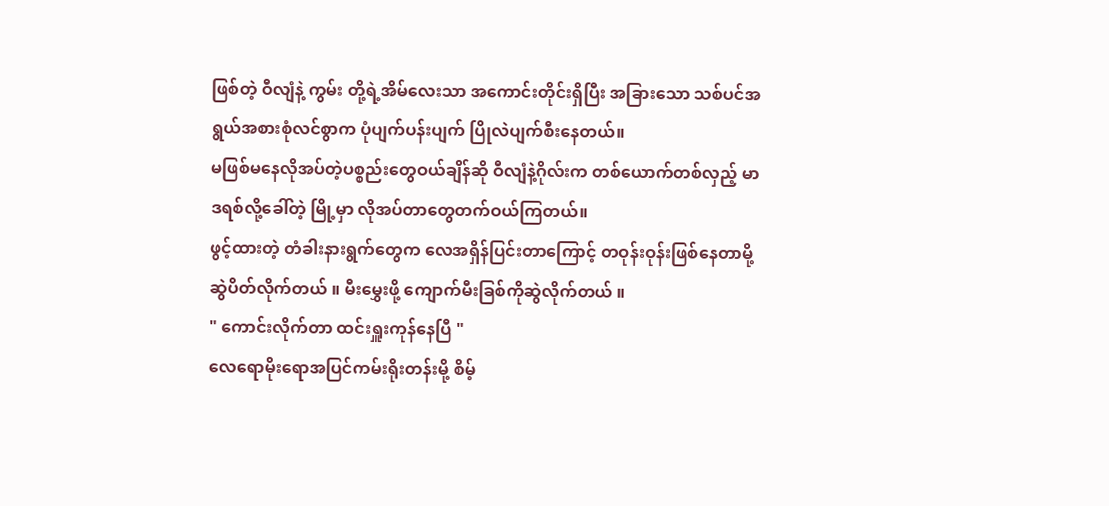ဖြစ်တဲ့ ဝီလျံနဲ့ ကွမ်း တို့ရဲ့အိမ်လေးသာ အကောင်းတိုင်းရှိပြီး အခြားသော သစ်ပင်အရွယ်အစားစုံလင်စွာက ပုံပျက်ပန်းပျက် ပြိုလဲပျက်စီးနေတယ်။
မဖြစ်မနေလိုအပ်တဲ့ပစ္စည်းတွေဝယ်ချိန်ဆို ဝီလျံနဲ့ဂိုလ်းက တစ်ယောက်တစ်လှည့် မာဒရစ်လို့ခေါ်တဲ့ မြို့မှာ လိုအပ်တာတွေတက်ဝယ်ကြတယ်။
ဖွင့်ထားတဲ့ တံခါးနားရွက်တွေက လေအရှိန်ပြင်းတာကြောင့် တဝုန်းဝုန်းဖြစ်နေတာမို့ ဆွဲပိတ်လိုက်တယ် ။ မီးမွှေးဖို့ ကျောက်မီးခြစ်ကိုဆွဲလိုက်တယ် ။
" ကောင်းလိုက်တာ ထင်းရှူးကုန်နေပြီ "
လေရောမိုးရောအပြင်ကမ်းရိုးတန်းမို့ စိမ့်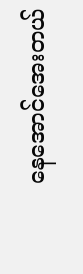နေအောင်အေးတယ်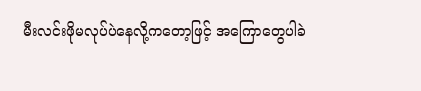မီးလင်းဖိုမလုပ်ပဲနေလို့ကတော့ဖြင့် အကြောတွေပါခဲ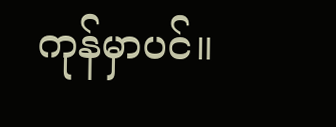ကုန်မှာပင်။